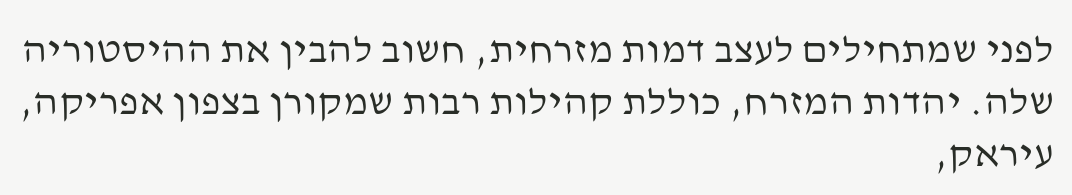לפני שמתחילים לעצב דמות מזרחית, חשוב להבין את ההיסטוריה שלה. יהדות המזרח, כוללת קהילות רבות שמקורן בצפון אפריקה, עיראק,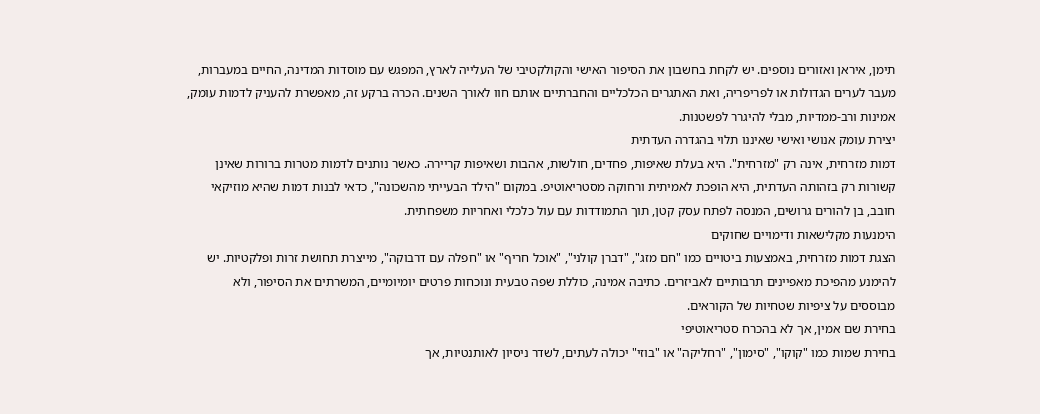תימן, איראן ואזורים נוספים. יש לקחת בחשבון את הסיפור האישי והקולקטיבי של העלייה לארץ, המפגש עם מוסדות המדינה, החיים במעברות, מעבר לערים הגדולות או לפריפריה, ואת האתגרים הכלכליים והחברתיים אותם חוו לאורך השנים. הכרה ברקע זה, מאפשרת להעניק לדמות עומק, אמינות ורב-ממדיות, מבלי להיגרר לפשטנות.
יצירת עומק אנושי ואישי שאיננו תלוי בהגדרה העדתית
דמות מזרחית, אינה רק "מזרחית". היא בעלת שאיפות, פחדים, חולשות, אהבות ושאיפות קריירה. כאשר נותנים לדמות מטרות ברורות שאינן קשורות רק בזהותה העדתית, היא הופכת לאמיתית ורחוקה מסטריאוטיפ. במקום "הילד הבעייתי מהשכונה", כדאי לבנות דמות שהיא מוזיקאי חובב, בן להורים גרושים, המנסה לפתח עסק קטן, תוך התמודדות עם עול כלכלי ואחריות משפחתית.
הימנעות מקלישאות ודימויים שחוקים
הצגת דמות מזרחית, באמצעות ביטויים כמו "חם מזג", "דברן קולני", "אוכל חריף" או "חפלה עם דרבוקה", מייצרת תחושת זרות ופלקטיות. יש להימנע מהפיכת מאפיינים תרבותיים לאביזרים. כתיבה אמינה, כוללת שפה טבעית ונוכחות פרטים יומיומיים, המשרתים את הסיפור, ולא מבוססים על ציפיות שטחיות של הקוראים.
בחירת שם אמין, אך לא בהכרח סטריאוטיפי
בחירת שמות כמו "קוקו", "סימון", "רחליקה" או "בוזי" יכולה לעתים, לשדר ניסיון לאותנטיות, אך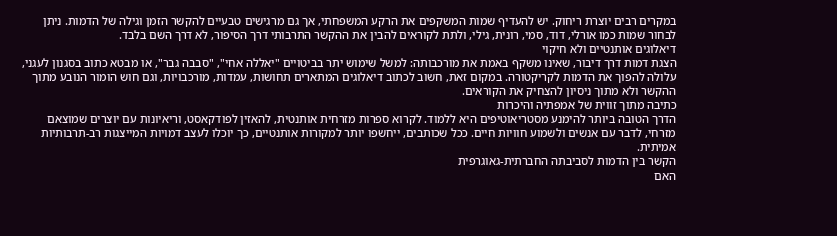במקרים רבים יוצרת ריחוק. יש להעדיף שמות המשקפים את הרקע המשפחתי, אך גם מרגישים טבעיים להקשר הזמן וגילה של הדמות. ניתן לבחור שמות כמו אורלי, דוד, סמי, רונית, גילי, ולתת לקוראים להבין את ההקשר התרבותי דרך הסיפור, לא דרך השם בלבד.
דיאלוגים אותנטיים ולא חיקוי
הצגת דמות דרך דיבור, שאינו משקף באמת את מורכבותה: למשל שימוש יתר בביטויים "יאללה אחי", "סבבה גבר", או מבטא כתוב בסגנון לעגני, עלולה להפוך את הדמות לקריקטורה. במקום זאת, חשוב לכתוב דיאלוגים המתארים תחושות, עמדות, מורכבויות, וגם חוש הומור הנובע מתוך ההקשר ולא מתוך ניסיון להצחיק את הקוראים.
כתיבה מתוך זווית של אמפתיה והיכרות
הדרך הטובה ביותר להימנע מסטריאוטיפים היא ללמוד. לקרוא ספרות מזרחית אותנטית, להאזין לפודקאסט, וריאיונות עם יוצרים שמוצאם מזרחי, לדבר עם אנשים ולשמוע חוויות חיים. ככל שכותבים, ייחשפו יותר למקורות אותנטיים, כך יוכלו לעצב דמויות המייצגות רב-תרבותיות אמיתית.
הקשר בין הדמות לסביבתה החברתית-גאוגרפית
האם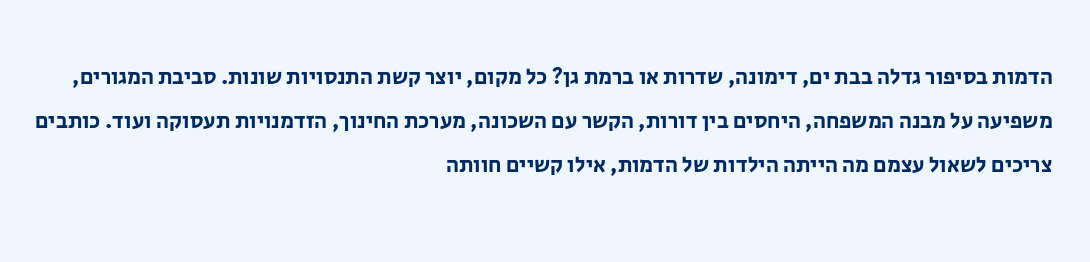הדמות בסיפור גדלה בבת ים, דימונה, שדרות או ברמת גן? כל מקום, יוצר קשת התנסויות שונות. סביבת המגורים, משפיעה על מבנה המשפחה, היחסים בין דורות, הקשר עם השכונה, מערכת החינוך, הזדמנויות תעסוקה ועוד. כותבים צריכים לשאול עצמם מה הייתה הילדות של הדמות, אילו קשיים חוותה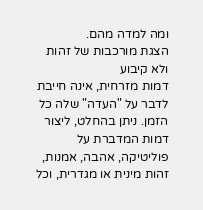ומה למדה מהם.
הצגת מורכבות של זהות ולא קיבוע
דמות מזרחית, אינה חייבת לדבר על "העדה" שלה כל הזמן. ניתן בהחלט, ליצור דמות המדברת על פוליטיקה, אהבה, אמנות, זהות מינית או מגדרית, וכל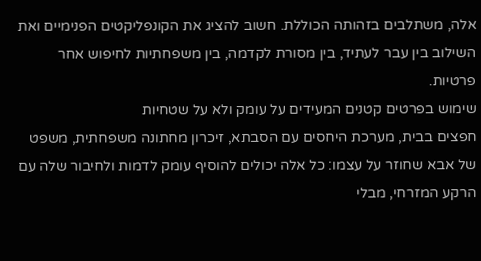אלה, משתלבים בזהותה הכוללת. חשוב להציג את הקונפליקטים הפנימיים ואת השילוב בין עבר לעתיד, בין מסורת לקדמה, בין משפחתיות לחיפוש אחר פרטיות.
שימוש בפרטים קטנים המעידים על עומק ולא על שטחיות
חפצים בבית, מערכת היחסים עם הסבתא, זיכרון מחתונה משפחתית, משפט של אבא שחוזר על עצמו: כל אלה יכולים להוסיף עומק לדמות ולחיבור שלה עם הרקע המזרחי, מבלי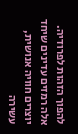להפוך הזהות לפרודיה. אלה רמזים עדינים שיחד יוצרים חוויה אנושית, עשירה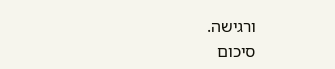ורגישה.
סיכום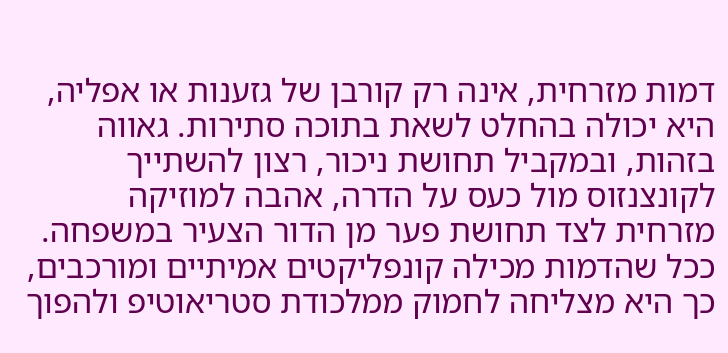דמות מזרחית, אינה רק קורבן של גזענות או אפליה, היא יכולה בהחלט לשאת בתוכה סתירות. גאווה בזהות, ובמקביל תחושת ניכור, רצון להשתייך לקונצנזוס מול כעס על הדרה, אהבה למוזיקה מזרחית לצד תחושת פער מן הדור הצעיר במשפחה. ככל שהדמות מכילה קונפליקטים אמיתיים ומורכבים, כך היא מצליחה לחמוק ממלכודת סטריאוטיפ ולהפוך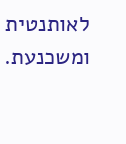לאותנטית ומשכנעת.